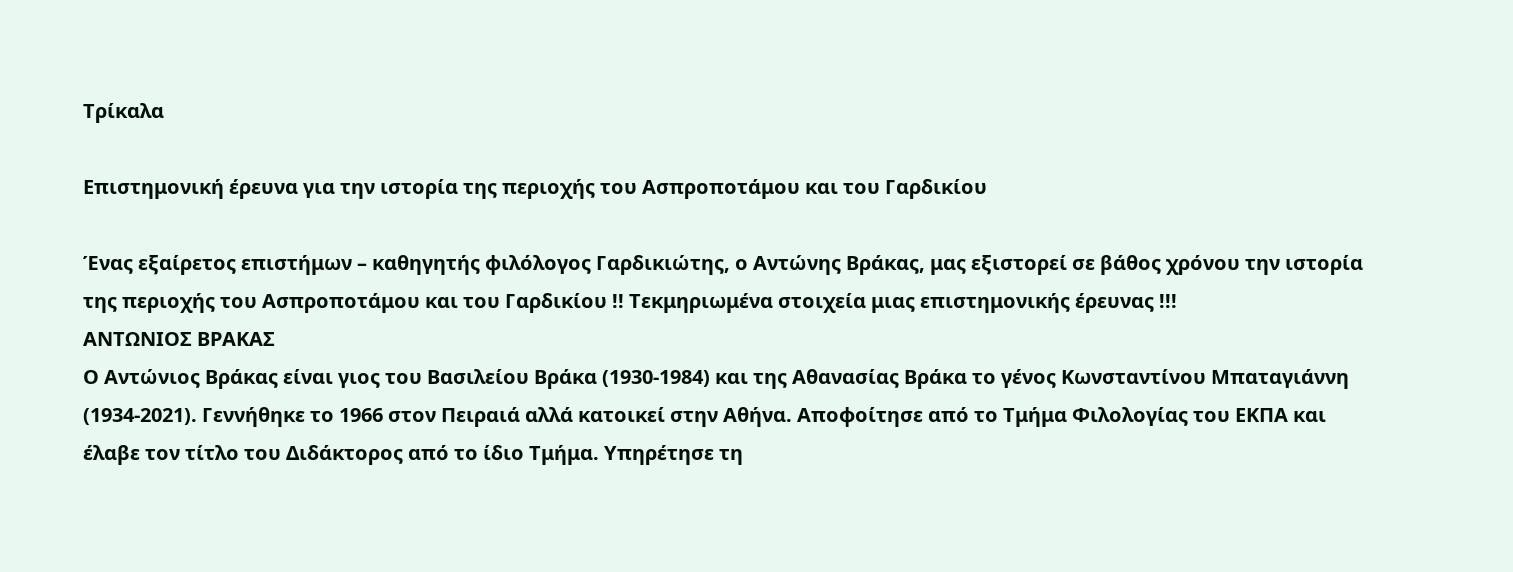Τρίκαλα

Επιστημονική έρευνα για την ιστορία της περιοχής του Ασπροποτάμου και του Γαρδικίου

Ένας εξαίρετος επιστήμων – καθηγητής φιλόλογος Γαρδικιώτης, ο Αντώνης Βράκας, μας εξιστορεί σε βάθος χρόνου την ιστορία της περιοχής του Ασπροποτάμου και του Γαρδικίου !! Τεκμηριωμένα στοιχεία μιας επιστημονικής έρευνας !!!
ΑΝΤΩΝΙΟΣ ΒΡΑΚΑΣ
Ο Αντώνιος Βράκας είναι γιος του Βασιλείου Βράκα (1930-1984) και της Αθανασίας Βράκα το γένος Κωνσταντίνου Μπαταγιάννη (1934-2021). Γεννήθηκε το 1966 στον Πειραιά αλλά κατοικεί στην Αθήνα. Αποφοίτησε από το Τμήμα Φιλολογίας του ΕΚΠΑ και έλαβε τον τίτλο του Διδάκτορος από το ίδιο Τμήμα. Υπηρέτησε τη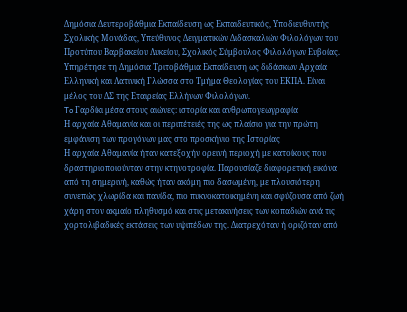Δημόσια Δευτεροβάθμια Εκπαίδευση ως Εκπαιδευτικός, Υποδιευθυντής Σχολικής Μονάδας, Υπεύθυνος Δειγματικών Διδασκαλιών Φιλολόγων του Προτύπου Βαρβακείου Λυκείου, Σχολικός Σύμβουλος Φιλολόγων Ευβοίας. Υπηρέτησε τη Δημόσια Τριτοβάθμια Εκπαίδευση ως διδάσκων Αρχαία Ελληνική και Λατινική Γλώσσα στο Τμήμα Θεολογίας του ΕΚΠΑ. Είναι μέλος του ΔΣ της Εταιρείας Ελλήνων Φιλολόγων.
To Γαρδίκι μέσα στους αιώνες: ιστορία και ανθρωπογεωγραφία
Η αρχαία Αθαμανία και οι περιπέτειές της ως πλαίσιο για την πρώτη εμφάνιση των προγόνων μας στο προσκήνιο της Ιστορίας
Η αρχαία Αθαμανία ήταν κατεξοχήν ορεινή περιοχή με κατοίκους που δραστηριοποιούνταν στην κτηνοτροφία. Παρουσίαζε διαφορετική εικόνα από τη σημερινή, καθώς ήταν ακόμη πιο δασωμένη, με πλουσιότερη συνεπώς χλωρίδα και πανίδα, πιο πυκνοκατοικημένη και σφύζουσα από ζωή χάρη στον ακμαίο πληθυσμό και στις μετακινήσεις των κοπαδιών ανά τις χορτολιβαδικές εκτάσεις των υψιπέδων της. Διατρεχόταν ή οριζόταν από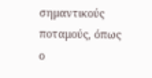σημαντικούς ποταμούς, όπως ο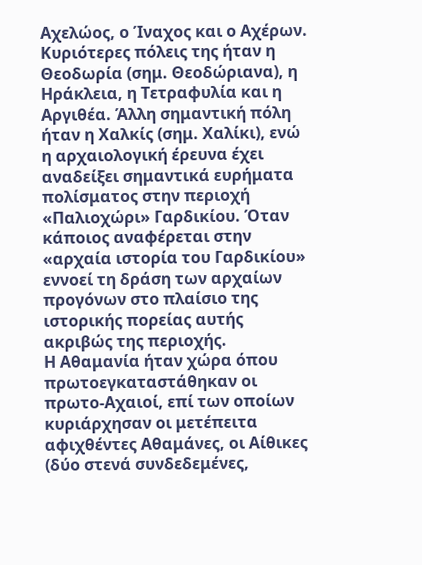Αχελώος, ο Ίναχος και ο Αχέρων. Κυριότερες πόλεις της ήταν η Θεοδωρία (σημ. Θεοδώριανα), η Ηράκλεια, η Τετραφυλία και η Αργιθέα. Άλλη σημαντική πόλη ήταν η Χαλκίς (σημ. Χαλίκι), ενώ η αρχαιολογική έρευνα έχει αναδείξει σημαντικά ευρήματα πολίσματος στην περιοχή «Παλιοχώρι» Γαρδικίου. Όταν κάποιος αναφέρεται στην «αρχαία ιστορία του Γαρδικίου» εννοεί τη δράση των αρχαίων προγόνων στο πλαίσιο της ιστορικής πορείας αυτής ακριβώς της περιοχής.
Η Αθαμανία ήταν χώρα όπου πρωτοεγκαταστάθηκαν οι πρωτο-Αχαιοί, επί των οποίων κυριάρχησαν οι μετέπειτα αφιχθέντες Αθαμάνες, οι Αίθικες (δύο στενά συνδεδεμένες,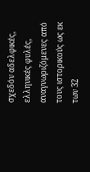σχεδόν αδελφικές, ελληνικές φυλές, αναγνωριζόμενες από τους ιστορικούς ως εκ των 32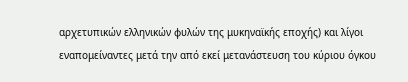αρχετυπικών ελληνικών φυλών της μυκηναϊκής εποχής) και λίγοι εναπομείναντες μετά την από εκεί μετανάστευση του κύριου όγκου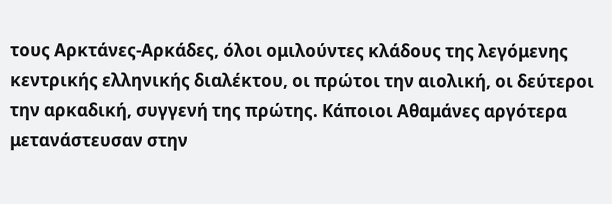τους Αρκτάνες-Αρκάδες, όλοι ομιλούντες κλάδους της λεγόμενης κεντρικής ελληνικής διαλέκτου, οι πρώτοι την αιολική, οι δεύτεροι την αρκαδική, συγγενή της πρώτης. Κάποιοι Αθαμάνες αργότερα μετανάστευσαν στην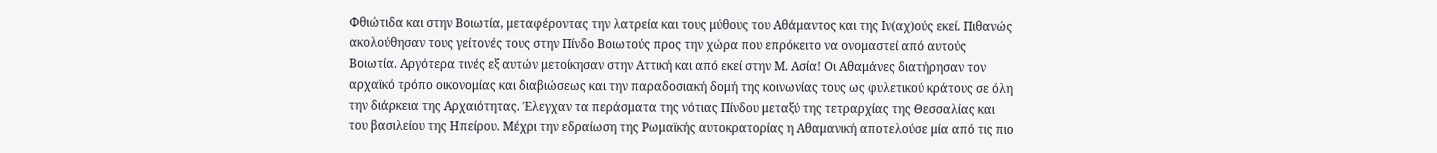Φθιώτιδα και στην Βοιωτία, μεταφέροντας την λατρεία και τους μύθους του Αθάμαντος και της Ιν(αχ)ούς εκεί. Πιθανώς ακολούθησαν τους γείτονές τους στην Πίνδο Βοιωτούς προς την χώρα που επρόκειτο να ονομαστεί από αυτούς Βοιωτία. Αργότερα τινές εξ αυτών μετοίκησαν στην Αττική και από εκεί στην Μ. Ασία! Οι Αθαμάνες διατήρησαν τον αρχαϊκό τρόπο οικονομίας και διαβιώσεως και την παραδοσιακή δομή της κοινωνίας τους ως φυλετικού κράτους σε όλη την διάρκεια της Αρχαιότητας. Έλεγχαν τα περάσματα της νότιας Πίνδου μεταξύ της τετραρχίας της Θεσσαλίας και του βασιλείου της Ηπείρου. Μέχρι την εδραίωση της Ρωμαϊκής αυτοκρατορίας η Αθαμανική αποτελούσε μία από τις πιο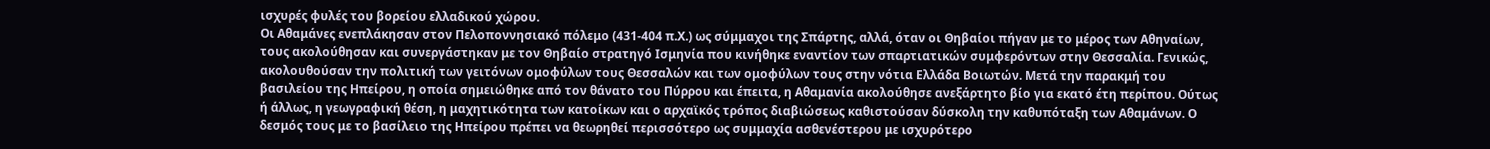ισχυρές φυλές του βορείου ελλαδικού χώρου.
Οι Αθαμάνες ενεπλάκησαν στον Πελοποννησιακό πόλεμο (431-404 π.Χ.) ως σύμμαχοι της Σπάρτης, αλλά, όταν οι Θηβαίοι πήγαν με το μέρος των Αθηναίων, τους ακολούθησαν και συνεργάστηκαν με τον Θηβαίο στρατηγό Ισμηνία που κινήθηκε εναντίον των σπαρτιατικών συμφερόντων στην Θεσσαλία. Γενικώς, ακολουθούσαν την πολιτική των γειτόνων ομοφύλων τους Θεσσαλών και των ομοφύλων τους στην νότια Ελλάδα Βοιωτών. Μετά την παρακμή του βασιλείου της Ηπείρου, η οποία σημειώθηκε από τον θάνατο του Πύρρου και έπειτα, η Αθαμανία ακολούθησε ανεξάρτητο βίο για εκατό έτη περίπου. Ούτως ή άλλως, η γεωγραφική θέση, η μαχητικότητα των κατοίκων και ο αρχαϊκός τρόπος διαβιώσεως καθιστούσαν δύσκολη την καθυπόταξη των Αθαμάνων. Ο δεσμός τους με το βασίλειο της Ηπείρου πρέπει να θεωρηθεί περισσότερο ως συμμαχία ασθενέστερου με ισχυρότερο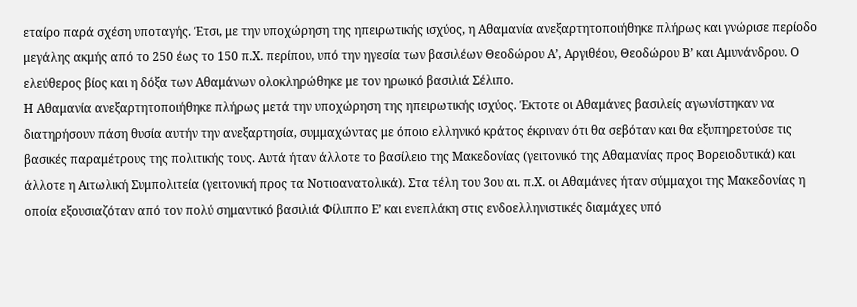εταίρο παρά σχέση υποταγής. Έτσι, με την υποχώρηση της ηπειρωτικής ισχύος, η Αθαμανία ανεξαρτητοποιήθηκε πλήρως και γνώρισε περίοδο μεγάλης ακμής από το 250 έως το 150 π.Χ. περίπου, υπό την ηγεσία των βασιλέων Θεοδώρου Α’, Αργιθέου, Θεοδώρου Β’ και Αμυνάνδρου. Ο ελεύθερος βίος και η δόξα των Αθαμάνων ολοκληρώθηκε με τον ηρωικό βασιλιά Σέλιπο.
Η Αθαμανία ανεξαρτητοποιήθηκε πλήρως μετά την υποχώρηση της ηπειρωτικής ισχύος. Έκτοτε οι Αθαμάνες βασιλείς αγωνίστηκαν να διατηρήσουν πάση θυσία αυτήν την ανεξαρτησία, συμμαχώντας με όποιο ελληνικό κράτος έκριναν ότι θα σεβόταν και θα εξυπηρετούσε τις βασικές παραμέτρους της πολιτικής τους. Αυτά ήταν άλλοτε το βασίλειο της Μακεδονίας (γειτονικό της Αθαμανίας προς Βορειοδυτικά) και άλλοτε η Αιτωλική Συμπολιτεία (γειτονική προς τα Νοτιοανατολικά). Στα τέλη του 3ου αι. π.Χ. οι Αθαμάνες ήταν σύμμαχοι της Μακεδονίας η οποία εξουσιαζόταν από τον πολύ σημαντικό βασιλιά Φίλιππο Ε’ και ενεπλάκη στις ενδοελληνιστικές διαμάχες υπό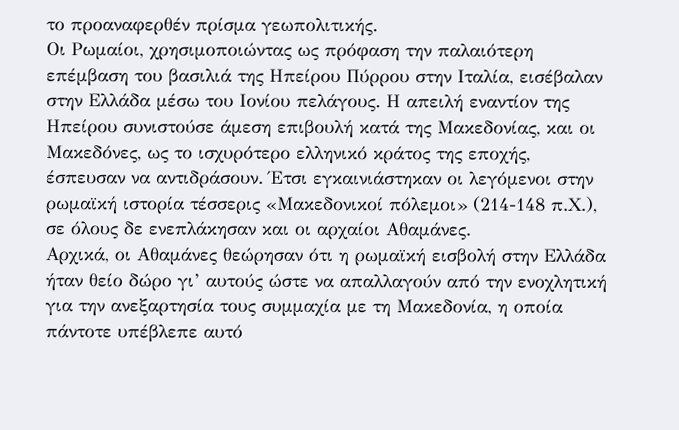το προαναφερθέν πρίσμα γεωπολιτικής.
Οι Ρωμαίοι, χρησιμοποιώντας ως πρόφαση την παλαιότερη επέμβαση του βασιλιά της Ηπείρου Πύρρου στην Ιταλία, εισέβαλαν στην Ελλάδα μέσω του Ιονίου πελάγους. Η απειλή εναντίον της Ηπείρου συνιστούσε άμεση επιβουλή κατά της Μακεδονίας, και οι Μακεδόνες, ως το ισχυρότερο ελληνικό κράτος της εποχής, έσπευσαν να αντιδράσουν. Έτσι εγκαινιάστηκαν οι λεγόμενοι στην ρωμαϊκή ιστορία τέσσερις «Μακεδονικοί πόλεμοι» (214-148 π.Χ.), σε όλους δε ενεπλάκησαν και οι αρχαίοι Αθαμάνες.
Αρχικά, οι Αθαμάνες θεώρησαν ότι η ρωμαϊκή εισβολή στην Ελλάδα ήταν θείο δώρο γι’ αυτούς ώστε να απαλλαγούν από την ενοχλητική για την ανεξαρτησία τους συμμαχία με τη Μακεδονία, η οποία πάντοτε υπέβλεπε αυτό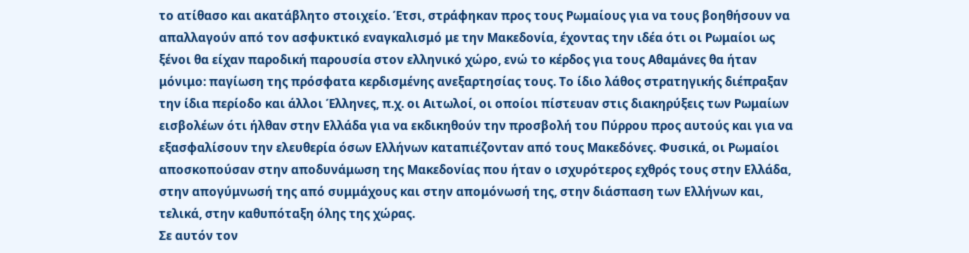το ατίθασο και ακατάβλητο στοιχείο. Έτσι, στράφηκαν προς τους Ρωμαίους για να τους βοηθήσουν να απαλλαγούν από τον ασφυκτικό εναγκαλισμό με την Μακεδονία, έχοντας την ιδέα ότι οι Ρωμαίοι ως ξένοι θα είχαν παροδική παρουσία στον ελληνικό χώρο, ενώ το κέρδος για τους Αθαμάνες θα ήταν μόνιμο: παγίωση της πρόσφατα κερδισμένης ανεξαρτησίας τους. Το ίδιο λάθος στρατηγικής διέπραξαν την ίδια περίοδο και άλλοι Έλληνες, π.χ. οι Αιτωλοί, οι οποίοι πίστευαν στις διακηρύξεις των Ρωμαίων εισβολέων ότι ήλθαν στην Ελλάδα για να εκδικηθούν την προσβολή του Πύρρου προς αυτούς και για να εξασφαλίσουν την ελευθερία όσων Ελλήνων καταπιέζονταν από τους Μακεδόνες. Φυσικά, οι Ρωμαίοι αποσκοπούσαν στην αποδυνάμωση της Μακεδονίας που ήταν ο ισχυρότερος εχθρός τους στην Ελλάδα, στην απογύμνωσή της από συμμάχους και στην απομόνωσή της, στην διάσπαση των Ελλήνων και, τελικά, στην καθυπόταξη όλης της χώρας.
Σε αυτόν τον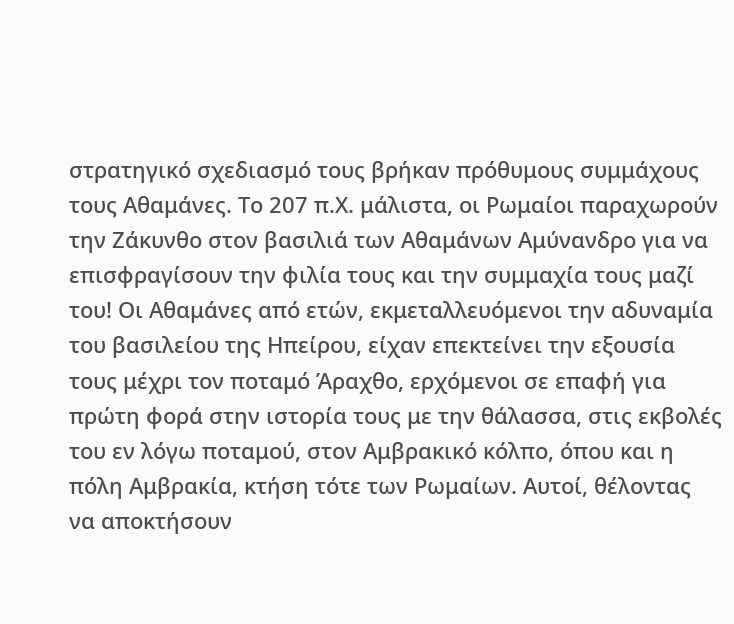στρατηγικό σχεδιασμό τους βρήκαν πρόθυμους συμμάχους τους Αθαμάνες. Το 207 π.Χ. μάλιστα, οι Ρωμαίοι παραχωρούν την Ζάκυνθο στον βασιλιά των Αθαμάνων Αμύνανδρο για να επισφραγίσουν την φιλία τους και την συμμαχία τους μαζί του! Οι Αθαμάνες από ετών, εκμεταλλευόμενοι την αδυναμία του βασιλείου της Ηπείρου, είχαν επεκτείνει την εξουσία τους μέχρι τον ποταμό Άραχθο, ερχόμενοι σε επαφή για πρώτη φορά στην ιστορία τους με την θάλασσα, στις εκβολές του εν λόγω ποταμού, στον Αμβρακικό κόλπο, όπου και η πόλη Αμβρακία, κτήση τότε των Ρωμαίων. Αυτοί, θέλοντας να αποκτήσουν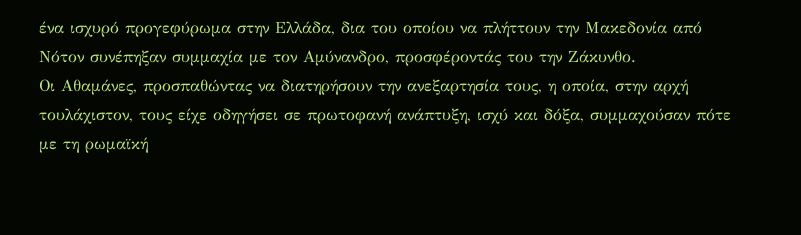ένα ισχυρό προγεφύρωμα στην Ελλάδα, δια του οποίου να πλήττουν την Μακεδονία από Νότον συνέπηξαν συμμαχία με τον Αμύνανδρο, προσφέροντάς του την Ζάκυνθο.
Οι Αθαμάνες, προσπαθώντας να διατηρήσουν την ανεξαρτησία τους, η οποία, στην αρχή τουλάχιστον, τους είχε οδηγήσει σε πρωτοφανή ανάπτυξη, ισχύ και δόξα, συμμαχούσαν πότε με τη ρωμαϊκή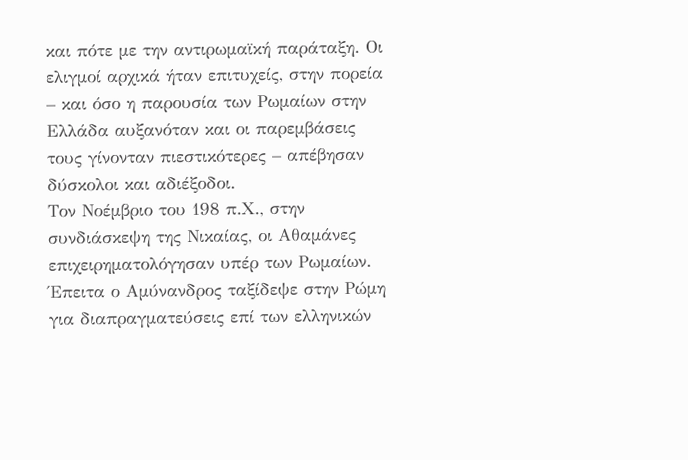και πότε με την αντιρωμαϊκή παράταξη. Οι ελιγμοί αρχικά ήταν επιτυχείς, στην πορεία – και όσο η παρουσία των Ρωμαίων στην Ελλάδα αυξανόταν και οι παρεμβάσεις τους γίνονταν πιεστικότερες – απέβησαν δύσκολοι και αδιέξοδοι.
Τον Νοέμβριο του 198 π.Χ., στην συνδιάσκεψη της Νικαίας, οι Αθαμάνες επιχειρηματολόγησαν υπέρ των Ρωμαίων. Έπειτα ο Αμύνανδρος ταξίδεψε στην Ρώμη για διαπραγματεύσεις επί των ελληνικών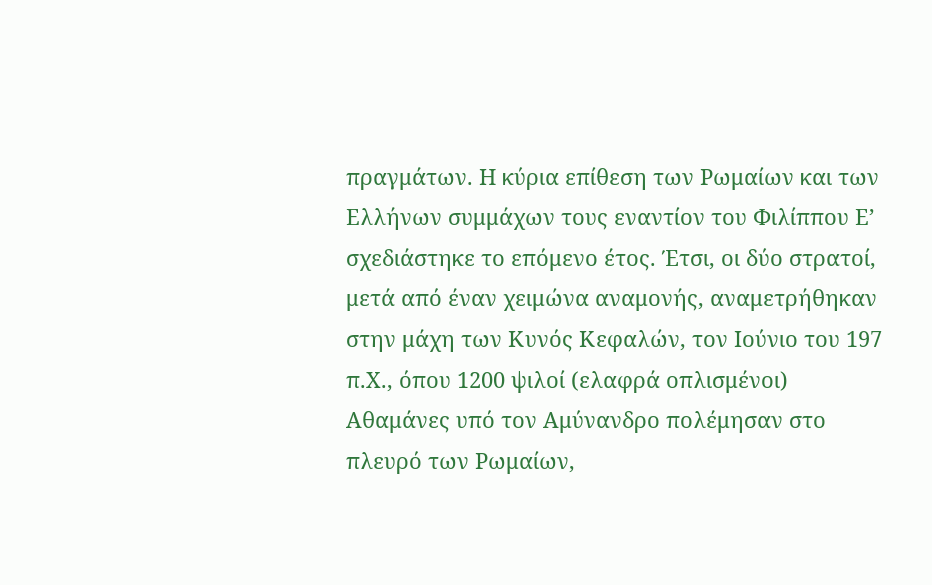πραγμάτων. Η κύρια επίθεση των Ρωμαίων και των Ελλήνων συμμάχων τους εναντίον του Φιλίππου Ε’ σχεδιάστηκε το επόμενο έτος. Έτσι, οι δύο στρατοί, μετά από έναν χειμώνα αναμονής, αναμετρήθηκαν στην μάχη των Κυνός Κεφαλών, τον Ιούνιο του 197 π.Χ., όπου 1200 ψιλοί (ελαφρά οπλισμένοι) Αθαμάνες υπό τον Αμύνανδρο πολέμησαν στο πλευρό των Ρωμαίων,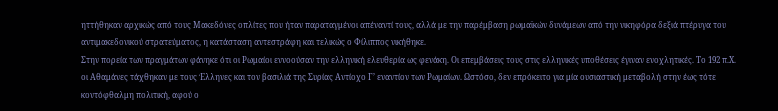ηττήθηκαν αρχικώς από τους Μακεδόνες οπλίτες που ήταν παραταγμένοι απέναντί τους, αλλά με την παρέμβαση ρωμαϊκών δυνάμεων από την νικηφόρα δεξιά πτέρυγα του αντιμακεδονικού στρατεύματος, η κατάσταση αντεστράφη και τελικώς ο Φίλιππος νικήθηκε.
Στην πορεία των πραγμάτων φάνηκε ότι οι Ρωμαίοι εννοούσαν την ελληνική ελευθερία ως φενάκη. Οι επεμβάσεις τους στις ελληνικές υποθέσεις έγιναν ενοχλητικές. Το 192 π.Χ. οι Αθαμάνες τάχθηκαν με τους Έλληνες και τον βασιλιά της Συρίας Αντίοχο Γ’ εναντίον των Ρωμαίων. Ωστόσο, δεν επρόκειτο για μία ουσιαστική μεταβολή στην έως τότε κοντόφθαλμη πολιτική, αφού ο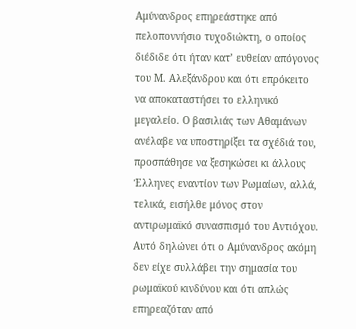Αμύνανδρος επηρεάστηκε από πελοποννήσιο τυχοδιώκτη, ο οποίος διέδιδε ότι ήταν κατ’ ευθείαν απόγονος του Μ. Αλεξάνδρου και ότι επρόκειτο να αποκαταστήσει το ελληνικό μεγαλείο. Ο βασιλιάς των Αθαμάνων ανέλαβε να υποστηρίξει τα σχέδιά του, προσπάθησε να ξεσηκώσει κι άλλους Έλληνες εναντίον των Ρωμαίων, αλλά, τελικά, εισήλθε μόνος στον αντιρωμαϊκό συνασπισμό του Αντιόχου. Αυτό δηλώνει ότι ο Αμύνανδρος ακόμη δεν είχε συλλάβει την σημασία του ρωμαϊκού κινδύνου και ότι απλώς επηρεαζόταν από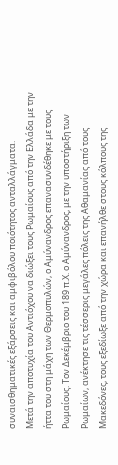συναισθηματικές εξάρσεις και αμφιβόλου ποιότητος ανταλλάγματα.
Μετά την αποτυχία του Αντιόχου να διώξει τους Ρωμαίους από την Ελλάδα με την ήττα του στη μάχη των Θερμοπυλών, ο Αμύνανδρος επανασυνδέθηκε με τους Ρωμαίους. Τον Δεκέμβριο του 189 π.Χ. ο Αμύνανδρος, με την υποστήριξη των Ρωμαίων, ανέκτησε τις τέσσερις μεγάλες πόλεις της Αθαμανίας από τους Μακεδόνες, τους εξεδίωξε από την χώρα και επανήλθε στους κόλπους της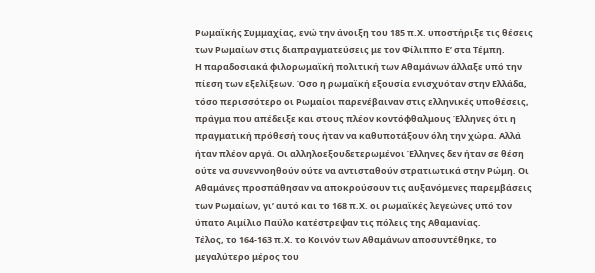Ρωμαϊκής Συμμαχίας, ενώ την άνοιξη του 185 π.Χ. υποστήριξε τις θέσεις των Ρωμαίων στις διαπραγματεύσεις με τον Φίλιππο Ε’ στα Τέμπη.
Η παραδοσιακά φιλορωμαϊκή πολιτική των Αθαμάνων άλλαξε υπό την πίεση των εξελίξεων. Όσο η ρωμαϊκή εξουσία ενισχυόταν στην Ελλάδα, τόσο περισσότερο οι Ρωμαίοι παρενέβαιναν στις ελληνικές υποθέσεις, πράγμα που απέδειξε και στους πλέον κοντόφθαλμους Έλληνες ότι η πραγματική πρόθεσή τους ήταν να καθυποτάξουν όλη την χώρα. Αλλά ήταν πλέον αργά. Οι αλληλοεξουδετερωμένοι Έλληνες δεν ήταν σε θέση ούτε να συνεννοηθούν ούτε να αντισταθούν στρατιωτικά στην Ρώμη. Οι Αθαμάνες προσπάθησαν να αποκρούσουν τις αυξανόμενες παρεμβάσεις των Ρωμαίων, γι’ αυτό και το 168 π.Χ. οι ρωμαϊκές λεγεώνες υπό τον ύπατο Αιμίλιο Παύλο κατέστρεψαν τις πόλεις της Αθαμανίας.
Τέλος, το 164-163 π.Χ. το Κοινόν των Αθαμάνων αποσυντέθηκε, το μεγαλύτερο μέρος του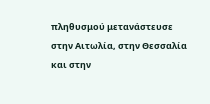πληθυσμού μετανάστευσε στην Αιτωλία, στην Θεσσαλία και στην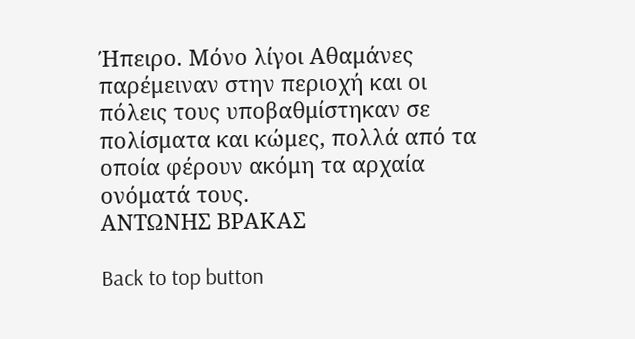Ήπειρο. Μόνο λίγοι Αθαμάνες παρέμειναν στην περιοχή και οι πόλεις τους υποβαθμίστηκαν σε πολίσματα και κώμες, πολλά από τα οποία φέρουν ακόμη τα αρχαία ονόματά τους.
ΑΝΤΩΝΗΣ ΒΡΑΚΑΣ

Back to top button